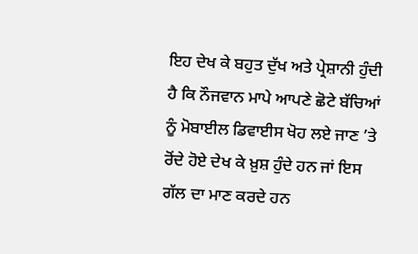ਇਹ ਦੇਖ ਕੇ ਬਹੁਤ ਦੁੱਖ ਅਤੇ ਪ੍ਰੇਸ਼ਾਨੀ ਹੁੰਦੀ ਹੈ ਕਿ ਨੌਜਵਾਨ ਮਾਪੇ ਆਪਣੇ ਛੋਟੇ ਬੱਚਿਆਂ ਨੂੰ ਮੋਬਾਈਲ ਡਿਵਾਈਸ ਖੋਹ ਲਏ ਜਾਣ ’ਤੇ ਰੋਂਦੇ ਹੋਏ ਦੇਖ ਕੇ ਖ਼ੁਸ਼ ਹੁੰਦੇ ਹਨ ਜਾਂ ਇਸ ਗੱਲ ਦਾ ਮਾਣ ਕਰਦੇ ਹਨ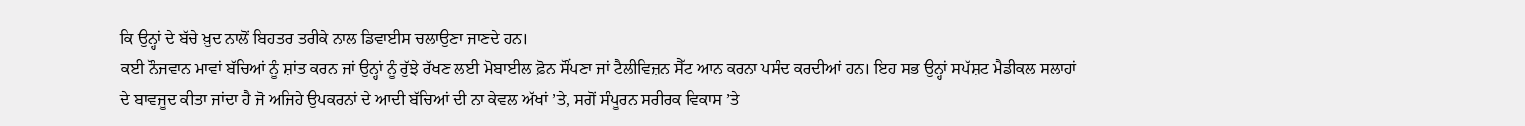ਕਿ ਉਨ੍ਹਾਂ ਦੇ ਬੱਚੇ ਖ਼ੁਦ ਨਾਲੋਂ ਬਿਹਤਰ ਤਰੀਕੇ ਨਾਲ ਡਿਵਾਈਸ ਚਲਾਉਣਾ ਜਾਣਦੇ ਹਨ।
ਕਈ ਨੌਜਵਾਨ ਮਾਵਾਂ ਬੱਚਿਆਂ ਨੂੰ ਸ਼ਾਂਤ ਕਰਨ ਜਾਂ ਉਨ੍ਹਾਂ ਨੂੰ ਰੁੱਝੇ ਰੱਖਣ ਲਈ ਮੋਬਾਈਲ ਫ਼ੋਨ ਸੌਂਪਣਾ ਜਾਂ ਟੈਲੀਵਿਜ਼ਨ ਸੈੱਟ ਆਨ ਕਰਨਾ ਪਸੰਦ ਕਰਦੀਆਂ ਹਨ। ਇਹ ਸਭ ਉਨ੍ਹਾਂ ਸਪੱਸ਼ਟ ਮੈਡੀਕਲ ਸਲਾਹਾਂ ਦੇ ਬਾਵਜੂਦ ਕੀਤਾ ਜਾਂਦਾ ਹੈ ਜੋ ਅਜਿਹੇ ਉਪਕਰਨਾਂ ਦੇ ਆਦੀ ਬੱਚਿਆਂ ਦੀ ਨਾ ਕੇਵਲ ਅੱਖਾਂ ’ਤੇ, ਸਗੋਂ ਸੰਪੂਰਨ ਸਰੀਰਕ ਵਿਕਾਸ ’ਤੇ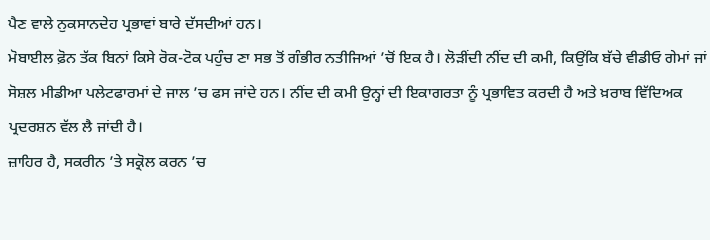ਪੈਣ ਵਾਲੇ ਨੁਕਸਾਨਦੇਹ ਪ੍ਰਭਾਵਾਂ ਬਾਰੇ ਦੱਸਦੀਆਂ ਹਨ।
ਮੋਬਾਈਲ ਫ਼ੋਨ ਤੱਕ ਬਿਨਾਂ ਕਿਸੇ ਰੋਕ-ਟੋਕ ਪਹੁੰਚ ਣਾ ਸਭ ਤੋਂ ਗੰਭੀਰ ਨਤੀਜਿਆਂ ’ਚੋਂ ਇਕ ਹੈ। ਲੋੜੀਂਦੀ ਨੀਂਦ ਦੀ ਕਮੀ, ਕਿਉਂਕਿ ਬੱਚੇ ਵੀਡੀਓ ਗੇਮਾਂ ਜਾਂ ਸੋਸ਼ਲ ਮੀਡੀਆ ਪਲੇਟਫਾਰਮਾਂ ਦੇ ਜਾਲ ’ਚ ਫਸ ਜਾਂਦੇ ਹਨ। ਨੀਂਦ ਦੀ ਕਮੀ ਉਨ੍ਹਾਂ ਦੀ ਇਕਾਗਰਤਾ ਨੂੰ ਪ੍ਰਭਾਵਿਤ ਕਰਦੀ ਹੈ ਅਤੇ ਖ਼ਰਾਬ ਵਿੱਦਿਅਕ ਪ੍ਰਦਰਸ਼ਨ ਵੱਲ ਲੈ ਜਾਂਦੀ ਹੈ।
ਜ਼ਾਹਿਰ ਹੈ, ਸਕਰੀਨ ’ਤੇ ਸਕ੍ਰੋਲ ਕਰਨ ’ਚ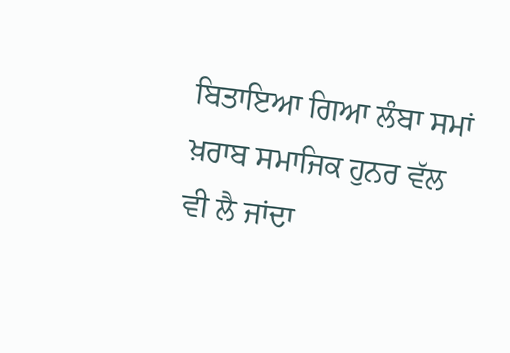ਬਿਤਾਇਆ ਗਿਆ ਲੰਬਾ ਸਮਾਂ ਖ਼ਰਾਬ ਸਮਾਜਿਕ ਹੁਨਰ ਵੱਲ ਵੀ ਲੈ ਜਾਂਦਾ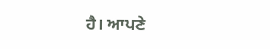ਹੈ। ਆਪਣੇ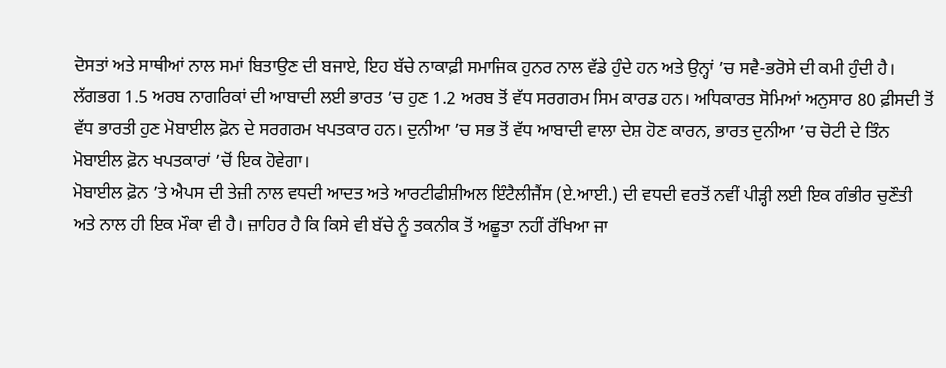ਦੋਸਤਾਂ ਅਤੇ ਸਾਥੀਆਂ ਨਾਲ ਸਮਾਂ ਬਿਤਾਉਣ ਦੀ ਬਜਾਏ, ਇਹ ਬੱਚੇ ਨਾਕਾਫ਼ੀ ਸਮਾਜਿਕ ਹੁਨਰ ਨਾਲ ਵੱਡੇ ਹੁੰਦੇ ਹਨ ਅਤੇ ਉਨ੍ਹਾਂ ’ਚ ਸਵੈ-ਭਰੋਸੇ ਦੀ ਕਮੀ ਹੁੰਦੀ ਹੈ।
ਲੱਗਭਗ 1.5 ਅਰਬ ਨਾਗਰਿਕਾਂ ਦੀ ਆਬਾਦੀ ਲਈ ਭਾਰਤ ’ਚ ਹੁਣ 1.2 ਅਰਬ ਤੋਂ ਵੱਧ ਸਰਗਰਮ ਸਿਮ ਕਾਰਡ ਹਨ। ਅਧਿਕਾਰਤ ਸੋਮਿਆਂ ਅਨੁਸਾਰ 80 ਫ਼ੀਸਦੀ ਤੋਂ ਵੱਧ ਭਾਰਤੀ ਹੁਣ ਮੋਬਾਈਲ ਫ਼ੋਨ ਦੇ ਸਰਗਰਮ ਖਪਤਕਾਰ ਹਨ। ਦੁਨੀਆ ’ਚ ਸਭ ਤੋਂ ਵੱਧ ਆਬਾਦੀ ਵਾਲਾ ਦੇਸ਼ ਹੋਣ ਕਾਰਨ, ਭਾਰਤ ਦੁਨੀਆ ’ਚ ਚੋਟੀ ਦੇ ਤਿੰਨ ਮੋਬਾਈਲ ਫ਼ੋਨ ਖਪਤਕਾਰਾਂ ’ਚੋਂ ਇਕ ਹੋਵੇਗਾ।
ਮੋਬਾਈਲ ਫ਼ੋਨ ’ਤੇ ਐਪਸ ਦੀ ਤੇਜ਼ੀ ਨਾਲ ਵਧਦੀ ਆਦਤ ਅਤੇ ਆਰਟੀਫੀਸ਼ੀਅਲ ਇੰਟੈਲੀਜੈਂਸ (ਏ.ਆਈ.) ਦੀ ਵਧਦੀ ਵਰਤੋਂ ਨਵੀਂ ਪੀੜ੍ਹੀ ਲਈ ਇਕ ਗੰਭੀਰ ਚੁਣੌਤੀ ਅਤੇ ਨਾਲ ਹੀ ਇਕ ਮੌਕਾ ਵੀ ਹੈ। ਜ਼ਾਹਿਰ ਹੈ ਕਿ ਕਿਸੇ ਵੀ ਬੱਚੇ ਨੂੰ ਤਕਨੀਕ ਤੋਂ ਅਛੂਤਾ ਨਹੀਂ ਰੱਖਿਆ ਜਾ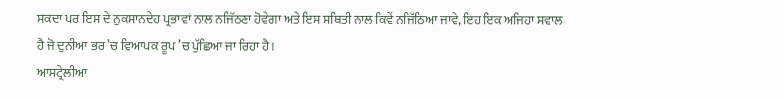ਸਕਦਾ ਪਰ ਇਸ ਦੇ ਨੁਕਸਾਨਦੇਹ ਪ੍ਰਭਾਵਾਂ ਨਾਲ ਨਜਿੱਠਣਾ ਹੋਵੇਗਾ ਅਤੇ ਇਸ ਸਥਿਤੀ ਨਾਲ ਕਿਵੇਂ ਨਜਿੱਠਿਆ ਜਾਵੇ, ਇਹ ਇਕ ਅਜਿਹਾ ਸਵਾਲ ਹੈ ਜੋ ਦੁਨੀਆ ਭਰ ’ਚ ਵਿਆਪਕ ਰੂਪ ’ਚ ਪੁੱਛਿਆ ਜਾ ਰਿਹਾ ਹੈ।
ਆਸਟ੍ਰੇਲੀਆ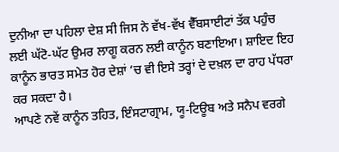ਦੁਨੀਆ ਦਾ ਪਹਿਲਾ ਦੇਸ਼ ਸੀ ਜਿਸ ਨੇ ਵੱਖ-ਵੱਖ ਵੈੱਬਸਾਈਟਾਂ ਤੱਕ ਪਹੁੰਚ ਲਈ ਘੱਟੋ-ਘੱਟ ਉਮਰ ਲਾਗੂ ਕਰਨ ਲਈ ਕਾਨੂੰਨ ਬਣਾਇਆ। ਸ਼ਾਇਦ ਇਹ ਕਾਨੂੰਨ ਭਾਰਤ ਸਮੇਤ ਹੋਰ ਦੇਸ਼ਾਂ ’ਚ ਵੀ ਇਸੇ ਤਰ੍ਹਾਂ ਦੇ ਦਖ਼ਲ ਦਾ ਰਾਹ ਪੱਧਰਾ ਕਰ ਸਕਦਾ ਹੈ।
ਆਪਣੇ ਨਵੇਂ ਕਾਨੂੰਨ ਤਹਿਤ, ਇੰਸਟਾਗ੍ਰਾਮ, ਯੂ-ਟਿਊਬ ਅਤੇ ਸਨੈਪ ਵਰਗੇ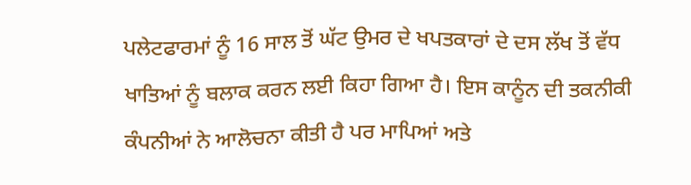ਪਲੇਟਫਾਰਮਾਂ ਨੂੰ 16 ਸਾਲ ਤੋਂ ਘੱਟ ਉਮਰ ਦੇ ਖਪਤਕਾਰਾਂ ਦੇ ਦਸ ਲੱਖ ਤੋਂ ਵੱਧ ਖਾਤਿਆਂ ਨੂੰ ਬਲਾਕ ਕਰਨ ਲਈ ਕਿਹਾ ਗਿਆ ਹੈ। ਇਸ ਕਾਨੂੰਨ ਦੀ ਤਕਨੀਕੀ ਕੰਪਨੀਆਂ ਨੇ ਆਲੋਚਨਾ ਕੀਤੀ ਹੈ ਪਰ ਮਾਪਿਆਂ ਅਤੇ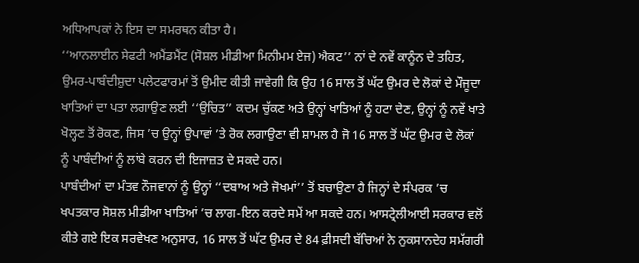ਅਧਿਆਪਕਾਂ ਨੇ ਇਸ ਦਾ ਸਮਰਥਨ ਕੀਤਾ ਹੈ।
‘‘ਆਨਲਾਈਨ ਸੇਫਟੀ ਅਮੈਂਡਮੈਂਟ (ਸੋਸ਼ਲ ਮੀਡੀਆ ਮਿਨੀਮਮ ਏਜ) ਐਕਟ’’ ਨਾਂ ਦੇ ਨਵੇਂ ਕਾਨੂੰਨ ਦੇ ਤਹਿਤ, ਉਮਰ-ਪਾਬੰਦੀਸ਼ੁਦਾ ਪਲੇਟਫਾਰਮਾਂ ਤੋਂ ਉਮੀਦ ਕੀਤੀ ਜਾਵੇਗੀ ਕਿ ਉਹ 16 ਸਾਲ ਤੋਂ ਘੱਟ ਉਮਰ ਦੇ ਲੋਕਾਂ ਦੇ ਮੌਜੂਦਾ ਖਾਤਿਆਂ ਦਾ ਪਤਾ ਲਗਾਉਣ ਲਈ ‘‘ਉਚਿਤ’’ ਕਦਮ ਚੁੱਕਣ ਅਤੇ ਉਨ੍ਹਾਂ ਖਾਤਿਆਂ ਨੂੰ ਹਟਾ ਦੇਣ, ਉਨ੍ਹਾਂ ਨੂੰ ਨਵੇਂ ਖਾਤੇ ਖੋਲ੍ਹਣ ਤੋਂ ਰੋਕਣ, ਜਿਸ ’ਚ ਉਨ੍ਹਾਂ ਉਪਾਵਾਂ ’ਤੇ ਰੋਕ ਲਗਾਉਣਾ ਵੀ ਸ਼ਾਮਲ ਹੈ ਜੋ 16 ਸਾਲ ਤੋਂ ਘੱਟ ਉਮਰ ਦੇ ਲੋਕਾਂ ਨੂੰ ਪਾਬੰਦੀਆਂ ਨੂੰ ਲਾਂਬੇ ਕਰਨ ਦੀ ਇਜਾਜ਼ਤ ਦੇ ਸਕਦੇ ਹਨ।
ਪਾਬੰਦੀਆਂ ਦਾ ਮੰਤਵ ਨੌਜਵਾਨਾਂ ਨੂੰ ਉਨ੍ਹਾਂ ‘‘ਦਬਾਅ ਅਤੇ ਜੋਖਮਾਂ’’ ਤੋਂ ਬਚਾਉਣਾ ਹੈ ਜਿਨ੍ਹਾਂ ਦੇ ਸੰਪਰਕ ’ਚ ਖਪਤਕਾਰ ਸੋਸ਼ਲ ਮੀਡੀਆ ਖਾਤਿਆਂ ’ਚ ਲਾਗ-ਇਨ ਕਰਦੇ ਸਮੇਂ ਆ ਸਕਦੇ ਹਨ। ਆਸਟ੍ਰੇਲੀਆਈ ਸਰਕਾਰ ਵਲੋਂ ਕੀਤੇ ਗਏ ਇਕ ਸਰਵੇਖਣ ਅਨੁਸਾਰ, 16 ਸਾਲ ਤੋਂ ਘੱਟ ਉਮਰ ਦੇ 84 ਫ਼ੀਸਦੀ ਬੱਚਿਆਂ ਨੇ ਨੁਕਸਾਨਦੇਹ ਸਮੱਗਰੀ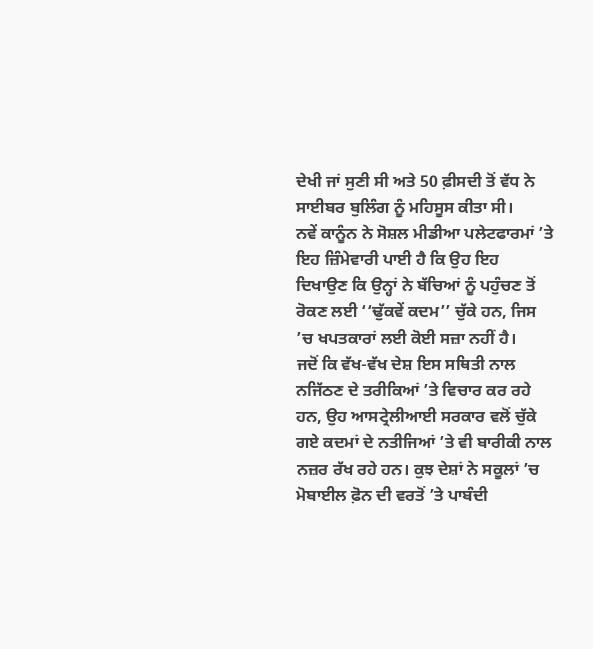ਦੇਖੀ ਜਾਂ ਸੁਣੀ ਸੀ ਅਤੇ 50 ਫ਼ੀਸਦੀ ਤੋਂ ਵੱਧ ਨੇ ਸਾਈਬਰ ਬੁਲਿੰਗ ਨੂੰ ਮਹਿਸੂਸ ਕੀਤਾ ਸੀ।
ਨਵੇਂ ਕਾਨੂੰਨ ਨੇ ਸੋਸ਼ਲ ਮੀਡੀਆ ਪਲੇਟਫਾਰਮਾਂ ’ਤੇ ਇਹ ਜ਼ਿੰਮੇਵਾਰੀ ਪਾਈ ਹੈ ਕਿ ਉਹ ਇਹ ਦਿਖਾਉਣ ਕਿ ਉਨ੍ਹਾਂ ਨੇ ਬੱਚਿਆਂ ਨੂੰ ਪਹੁੰਚਣ ਤੋਂ ਰੋਕਣ ਲਈ ‘‘ਢੁੱਕਵੇਂ ਕਦਮ’’ ਚੁੱਕੇ ਹਨ, ਜਿਸ ’ਚ ਖਪਤਕਾਰਾਂ ਲਈ ਕੋਈ ਸਜ਼ਾ ਨਹੀਂ ਹੈ।
ਜਦੋਂ ਕਿ ਵੱਖ-ਵੱਖ ਦੇਸ਼ ਇਸ ਸਥਿਤੀ ਨਾਲ ਨਜਿੱਠਣ ਦੇ ਤਰੀਕਿਆਂ ’ਤੇ ਵਿਚਾਰ ਕਰ ਰਹੇ ਹਨ, ਉਹ ਆਸਟ੍ਰੇਲੀਆਈ ਸਰਕਾਰ ਵਲੋਂ ਚੁੱਕੇ ਗਏ ਕਦਮਾਂ ਦੇ ਨਤੀਜਿਆਂ ’ਤੇ ਵੀ ਬਾਰੀਕੀ ਨਾਲ ਨਜ਼ਰ ਰੱਖ ਰਹੇ ਹਨ। ਕੁਝ ਦੇਸ਼ਾਂ ਨੇ ਸਕੂਲਾਂ ’ਚ ਮੋਬਾਈਲ ਫ਼ੋਨ ਦੀ ਵਰਤੋਂ ’ਤੇ ਪਾਬੰਦੀ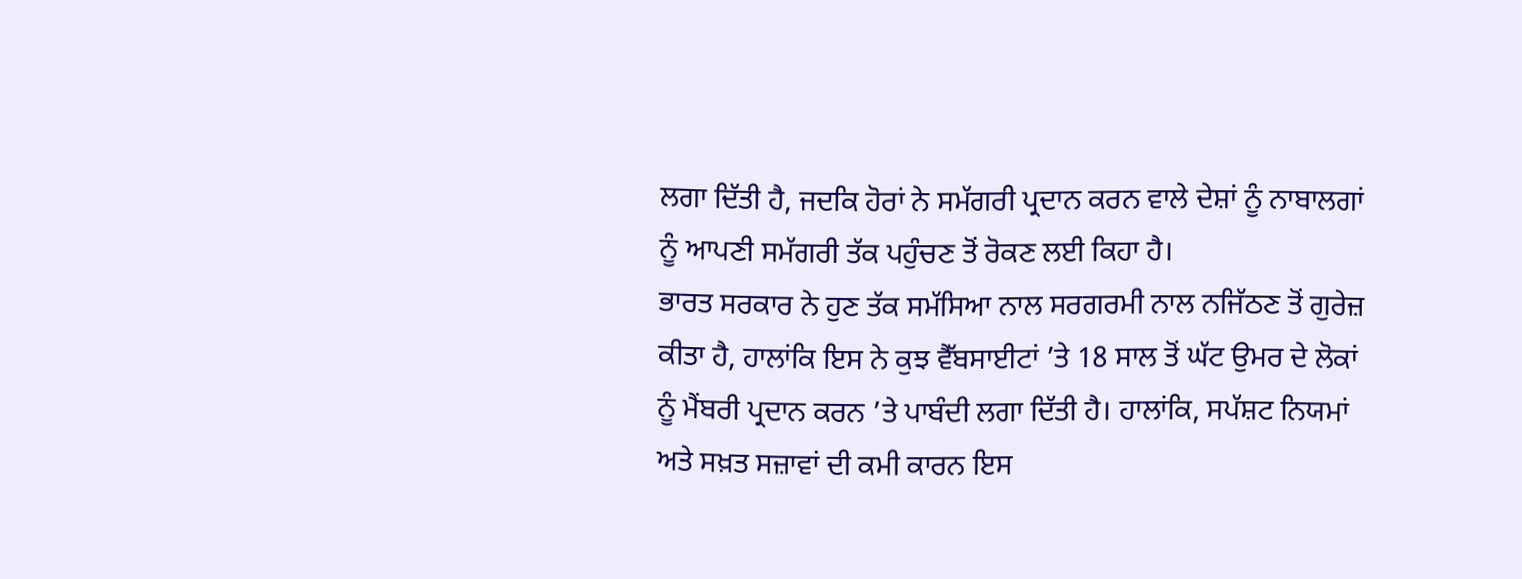ਲਗਾ ਦਿੱਤੀ ਹੈ, ਜਦਕਿ ਹੋਰਾਂ ਨੇ ਸਮੱਗਰੀ ਪ੍ਰਦਾਨ ਕਰਨ ਵਾਲੇ ਦੇਸ਼ਾਂ ਨੂੰ ਨਾਬਾਲਗਾਂ ਨੂੰ ਆਪਣੀ ਸਮੱਗਰੀ ਤੱਕ ਪਹੁੰਚਣ ਤੋਂ ਰੋਕਣ ਲਈ ਕਿਹਾ ਹੈ।
ਭਾਰਤ ਸਰਕਾਰ ਨੇ ਹੁਣ ਤੱਕ ਸਮੱਸਿਆ ਨਾਲ ਸਰਗਰਮੀ ਨਾਲ ਨਜਿੱਠਣ ਤੋਂ ਗੁਰੇਜ਼ ਕੀਤਾ ਹੈ, ਹਾਲਾਂਕਿ ਇਸ ਨੇ ਕੁਝ ਵੈੱਬਸਾਈਟਾਂ ’ਤੇ 18 ਸਾਲ ਤੋਂ ਘੱਟ ਉਮਰ ਦੇ ਲੋਕਾਂ ਨੂੰ ਮੈਂਬਰੀ ਪ੍ਰਦਾਨ ਕਰਨ ’ਤੇ ਪਾਬੰਦੀ ਲਗਾ ਦਿੱਤੀ ਹੈ। ਹਾਲਾਂਕਿ, ਸਪੱਸ਼ਟ ਨਿਯਮਾਂ ਅਤੇ ਸਖ਼ਤ ਸਜ਼ਾਵਾਂ ਦੀ ਕਮੀ ਕਾਰਨ ਇਸ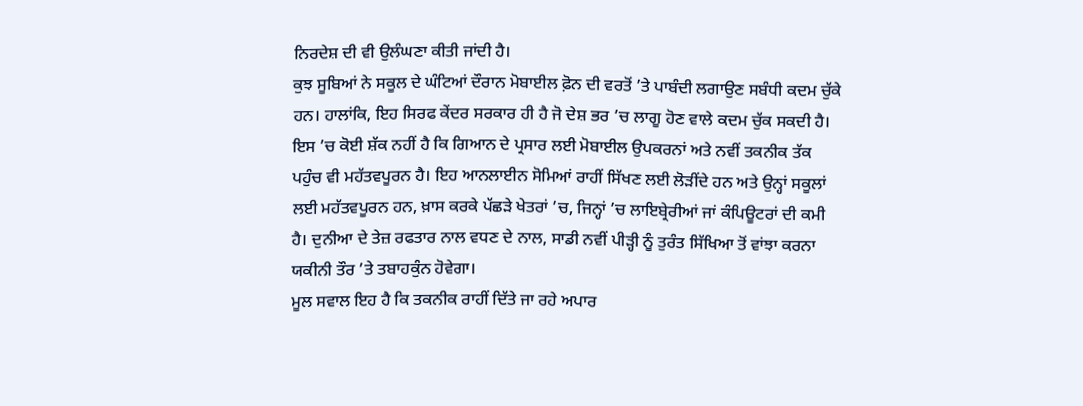ਨਿਰਦੇਸ਼ ਦੀ ਵੀ ਉਲੰਘਣਾ ਕੀਤੀ ਜਾਂਦੀ ਹੈ।
ਕੁਝ ਸੂਬਿਆਂ ਨੇ ਸਕੂਲ ਦੇ ਘੰਟਿਆਂ ਦੌਰਾਨ ਮੋਬਾਈਲ ਫ਼ੋਨ ਦੀ ਵਰਤੋਂ ’ਤੇ ਪਾਬੰਦੀ ਲਗਾਉਣ ਸਬੰਧੀ ਕਦਮ ਚੁੱਕੇ ਹਨ। ਹਾਲਾਂਕਿ, ਇਹ ਸਿਰਫ ਕੇਂਦਰ ਸਰਕਾਰ ਹੀ ਹੈ ਜੋ ਦੇਸ਼ ਭਰ ’ਚ ਲਾਗੂ ਹੋਣ ਵਾਲੇ ਕਦਮ ਚੁੱਕ ਸਕਦੀ ਹੈ।
ਇਸ ’ਚ ਕੋਈ ਸ਼ੱਕ ਨਹੀਂ ਹੈ ਕਿ ਗਿਆਨ ਦੇ ਪ੍ਰਸਾਰ ਲਈ ਮੋਬਾਈਲ ਉਪਕਰਨਾਂ ਅਤੇ ਨਵੀਂ ਤਕਨੀਕ ਤੱਕ ਪਹੁੰਚ ਵੀ ਮਹੱਤਵਪੂਰਨ ਹੈ। ਇਹ ਆਨਲਾਈਨ ਸੋਮਿਆਂ ਰਾਹੀਂ ਸਿੱਖਣ ਲਈ ਲੋੜੀਂਦੇ ਹਨ ਅਤੇ ਉਨ੍ਹਾਂ ਸਕੂਲਾਂ ਲਈ ਮਹੱਤਵਪੂਰਨ ਹਨ, ਖ਼ਾਸ ਕਰਕੇ ਪੱਛੜੇ ਖੇਤਰਾਂ ’ਚ, ਜਿਨ੍ਹਾਂ ’ਚ ਲਾਇਬ੍ਰੇਰੀਆਂ ਜਾਂ ਕੰਪਿਊਟਰਾਂ ਦੀ ਕਮੀ ਹੈ। ਦੁਨੀਆ ਦੇ ਤੇਜ਼ ਰਫਤਾਰ ਨਾਲ ਵਧਣ ਦੇ ਨਾਲ, ਸਾਡੀ ਨਵੀਂ ਪੀੜ੍ਹੀ ਨੂੰ ਤੁਰੰਤ ਸਿੱਖਿਆ ਤੋਂ ਵਾਂਝਾ ਕਰਨਾ ਯਕੀਨੀ ਤੌਰ ’ਤੇ ਤਬਾਹਕੁੰਨ ਹੋਵੇਗਾ।
ਮੂਲ ਸਵਾਲ ਇਹ ਹੈ ਕਿ ਤਕਨੀਕ ਰਾਹੀਂ ਦਿੱਤੇ ਜਾ ਰਹੇ ਅਪਾਰ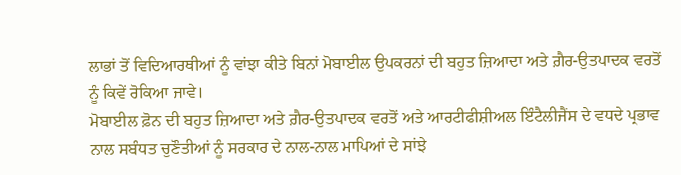ਲਾਭਾਂ ਤੋਂ ਵਿਦਿਆਰਥੀਆਂ ਨੂੰ ਵਾਂਝਾ ਕੀਤੇ ਬਿਨਾਂ ਮੋਬਾਈਲ ਉਪਕਰਨਾਂ ਦੀ ਬਹੁਤ ਜ਼ਿਆਦਾ ਅਤੇ ਗ਼ੈਰ-ਉਤਪਾਦਕ ਵਰਤੋਂ ਨੂੰ ਕਿਵੇਂ ਰੋਕਿਆ ਜਾਵੇ।
ਮੋਬਾਈਲ ਫ਼ੋਨ ਦੀ ਬਹੁਤ ਜ਼ਿਆਦਾ ਅਤੇ ਗ਼ੈਰ-ਉਤਪਾਦਕ ਵਰਤੋਂ ਅਤੇ ਆਰਟੀਫੀਸ਼ੀਅਲ ਇੰਟੈਲੀਜੈਂਸ ਦੇ ਵਧਦੇ ਪ੍ਰਭਾਵ ਨਾਲ ਸਬੰਧਤ ਚੁਣੌਤੀਆਂ ਨੂੰ ਸਰਕਾਰ ਦੇ ਨਾਲ-ਨਾਲ ਮਾਪਿਆਂ ਦੇ ਸਾਂਝੇ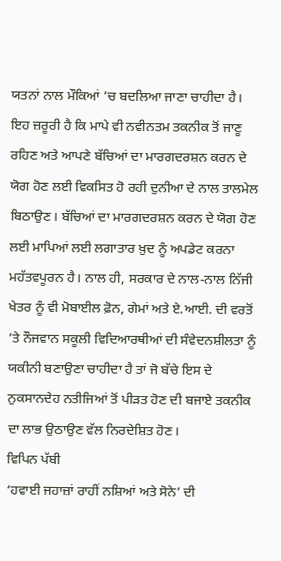ਯਤਨਾਂ ਨਾਲ ਮੌਕਿਆਂ ’ਚ ਬਦਲਿਆ ਜਾਣਾ ਚਾਹੀਦਾ ਹੈ।
ਇਹ ਜ਼ਰੂਰੀ ਹੈ ਕਿ ਮਾਪੇ ਵੀ ਨਵੀਨਤਮ ਤਕਨੀਕ ਤੋਂ ਜਾਣੂ ਰਹਿਣ ਅਤੇ ਆਪਣੇ ਬੱਚਿਆਂ ਦਾ ਮਾਰਗਦਰਸ਼ਨ ਕਰਨ ਦੇ ਯੋਗ ਹੋਣ ਲਈ ਵਿਕਸਿਤ ਹੋ ਰਹੀ ਦੁਨੀਆ ਦੇ ਨਾਲ ਤਾਲਮੇਲ ਬਿਠਾਉਣ। ਬੱਚਿਆਂ ਦਾ ਮਾਰਗਦਰਸ਼ਨ ਕਰਨ ਦੇ ਯੋਗ ਹੋਣ ਲਈ ਮਾਪਿਆਂ ਲਈ ਲਗਾਤਾਰ ਖ਼ੁਦ ਨੂੰ ਅਪਡੇਟ ਕਰਨਾ ਮਹੱਤਵਪੂਰਨ ਹੈ। ਨਾਲ ਹੀ, ਸਰਕਾਰ ਦੇ ਨਾਲ-ਨਾਲ ਨਿੱਜੀ ਖੇਤਰ ਨੂੰ ਵੀ ਮੋਬਾਈਲ ਫ਼ੋਨ, ਗੇਮਾਂ ਅਤੇ ਏ.ਆਈ. ਦੀ ਵਰਤੋਂ ’ਤੇ ਨੌਜਵਾਨ ਸਕੂਲੀ ਵਿਦਿਆਰਥੀਆਂ ਦੀ ਸੰਵੇਦਨਸ਼ੀਲਤਾ ਨੂੰ ਯਕੀਨੀ ਬਣਾਉਣਾ ਚਾਹੀਦਾ ਹੈ ਤਾਂ ਜੋ ਬੱਚੇ ਇਸ ਦੇ ਨੁਕਸਾਨਦੇਹ ਨਤੀਜਿਆਂ ਤੋਂ ਪੀੜਤ ਹੋਣ ਦੀ ਬਜਾਏ ਤਕਨੀਕ ਦਾ ਲਾਭ ਉਠਾਉਣ ਵੱਲ ਨਿਰਦੇਸ਼ਿਤ ਹੋਣ।
ਵਿਪਿਨ ਪੱਬੀ
‘ਹਵਾਈ ਜਹਾਜ਼ਾਂ ਰਾਹੀਂ ਨਸ਼ਿਆਂ ਅਤੇ ਸੋਨੇ’ ਦੀ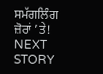ਸਮੱਗਲਿੰਗ ਜ਼ੋਰਾਂ ’ਤੇ!
NEXT STORY